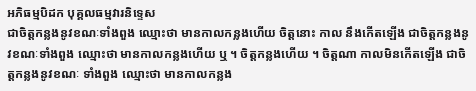អភិធម្មបិដក បុគ្គលធម្មវារនិទ្ទេស
ជាចិត្តកន្លងនូវខណៈទាំងពួង ឈ្មោះថា មានកាលកន្លងហើយ ចិត្តនោះ កាល នឹងកើតឡើង ជាចិត្តកន្លងនូវខណៈទាំងពួង ឈ្មោះថា មានកាលកន្លងហើយ ឬ ។ ចិត្តកន្លងហើយ ។ ចិត្តណា កាលមិនកើតឡើង ជាចិត្តកន្លងនូវខណៈ ទាំងពួង ឈ្មោះថា មានកាលកន្លង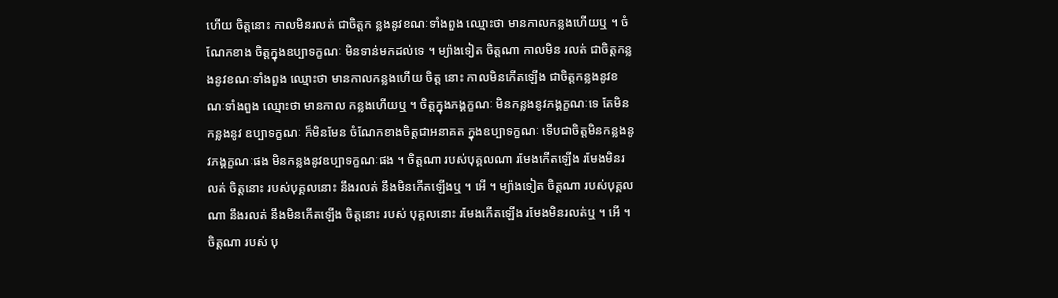ហើយ ចិត្តនោះ កាលមិនរលត់ ជាចិត្តក ន្លងនូវខណៈទាំងពួង ឈ្មោះថា មានកាលកន្លងហើយឬ ។ ចំណែកខាង ចិត្តក្នុងឧប្បាទក្ខណៈ មិនទាន់មកដល់ទេ ។ ម្យ៉ាងទៀត ចិត្តណា កាលមិន រលត់ ជាចិត្តកន្លងនូវខណៈទាំងពួង ឈ្មោះថា មានកាលកន្លងហើយ ចិត្ត នោះ កាលមិនកើតឡើង ជាចិត្តកន្លងនូវខណៈទាំងពួង ឈ្មោះថា មានកាល កន្លងហើយឬ ។ ចិត្តក្នុងភង្គក្ខណៈ មិនកន្លងនូវភង្គក្ខណៈទេ តែមិនកន្លងនូវ ឧប្បាទក្ខណៈ ក៏មិនមែន ចំណែកខាងចិត្តជាអនាគត ក្នុងឧប្បាទក្ខណៈ ទើបជាចិត្តមិនកន្លងនូវភង្គក្ខណៈផង មិនកន្លងនូវឧប្បាទក្ខណៈផង ។ ចិត្តណា របស់បុគ្គលណា រមែងកើតឡើង រមែងមិនរលត់ ចិត្តនោះ របស់បុគ្គលនោះ នឹងរលត់ នឹងមិនកើតឡើងឬ ។ អើ ។ ម្យ៉ាងទៀត ចិត្តណា របស់បុគ្គលណា នឹងរលត់ នឹងមិនកើតឡើង ចិត្តនោះ របស់ បុគ្គលនោះ រមែងកើតឡើង រមែងមិនរលត់ឬ ។ អើ ។ ចិត្តណា របស់ បុ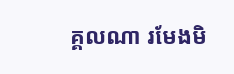គ្គលណា រមែងមិ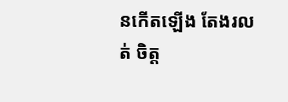នកើតឡើង តែងរលត់ ចិត្ត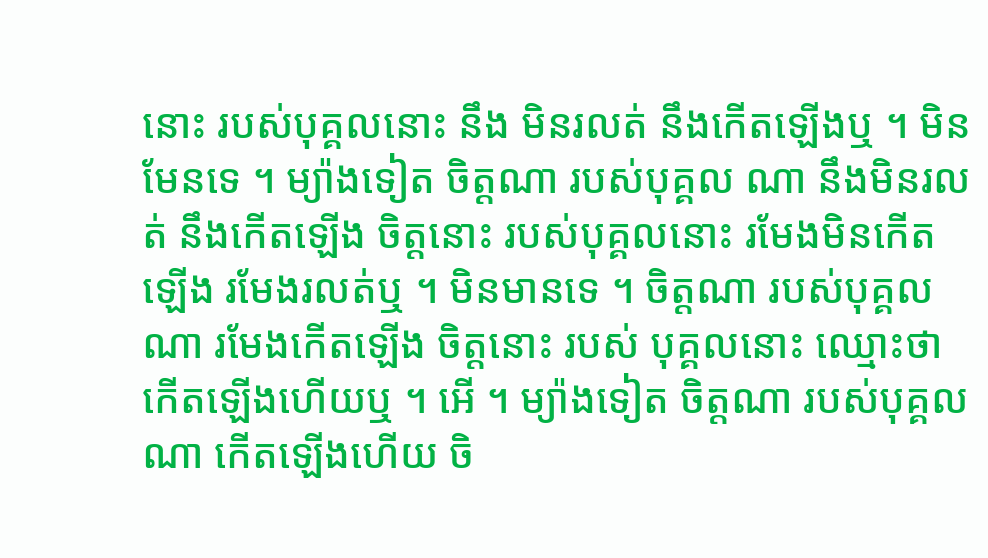នោះ របស់បុគ្គលនោះ នឹង មិនរលត់ នឹងកើតឡើងឬ ។ មិនមែនទេ ។ ម្យ៉ាងទៀត ចិត្តណា របស់បុគ្គល ណា នឹងមិនរលត់ នឹងកើតឡើង ចិត្តនោះ របស់បុគ្គលនោះ រមែងមិនកើត ឡើង រមែងរលត់ឬ ។ មិនមានទេ ។ ចិត្តណា របស់បុគ្គលណា រមែងកើតឡើង ចិត្តនោះ របស់ បុគ្គលនោះ ឈ្មោះថា កើតឡើងហើយឬ ។ អើ ។ ម្យ៉ាងទៀត ចិត្តណា របស់បុគ្គលណា កើតឡើងហើយ ចិ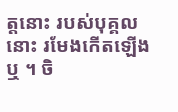ត្តនោះ របស់បុគ្គលនោះ រមែងកើតឡើង ឬ ។ ចិ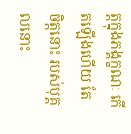ត្តក្នុងភង្គក្ខណៈ កើតឡើងហើយ តែចិត្តនោះ របស់បុគ្គលនោះ